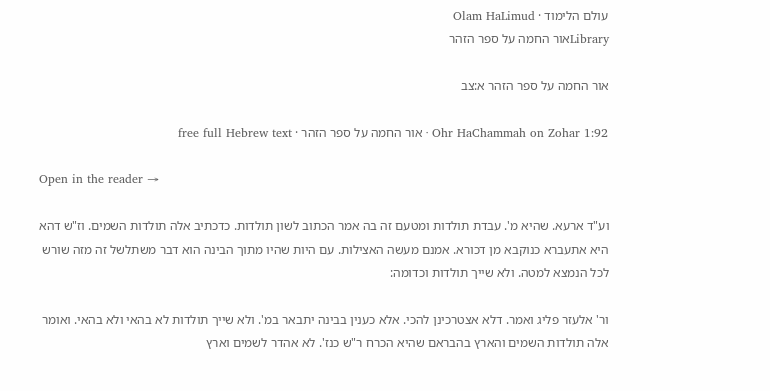עולם הלימוד · Olam HaLimud
Libraryאור החמה על ספר הזהר

אור החמה על ספר הזהר א:צב

Ohr HaChammah on Zohar 1:92 · אור החמה על ספר הזהר · free full Hebrew text

Open in the reader →

וע"ד ארעא. שהיא מ'. עבדת תולדות ומטעם זה בה אמר הכתוב לשון תולדות. כדכתיב אלה תולדות השמים. וז"ש דהא היא אתעברא כנוקבא מן דכורא. אמנם מעשה האצילות. עם היות שהיו מתוך הבינה הוא דבר משתלשל זה מזה שורש לכל הנמצא למטה. ולא שייך תולדות וכדומה:

ור' אלעזר פליג ואמר. דלא אצטרכינן להכי. אלא כענין בבינה יתבאר במ'. ולא שייך תולדות לא בהאי ולא בהאי. ואומר אלה תולדות השמים והארץ בהבראם שהיא הכרח ר"ש כנז'. לא אהדר לשמים וארץ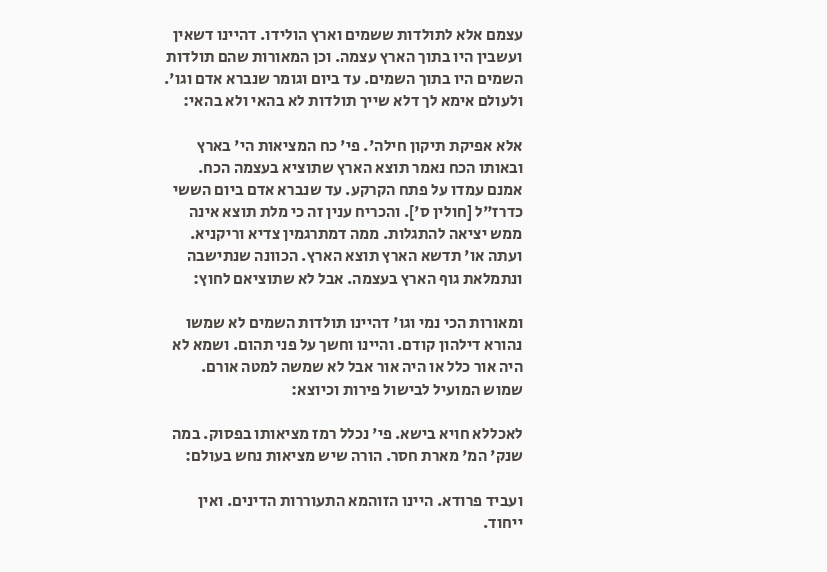עצמם אלא לתולדות ששמים וארץ הולידו. דהיינו דשאין ועשבין היו בתוך הארץ עצמה. וכן המאורות שהם תולדות השמים היו בתוך השמים. עד ביום וגומר שנברא אדם וגו'. ולעולם אימא לך דלא שייך תולדות לא בהאי ולא בהאי:

אלא אפיקת תיקון חילה'. פי' כח המציאות הי' בארץ ובאותו הכח נאמר תוצא הארץ שתוציא בעצמה הכח. אמנם עמדו על פתח הקרקע. עד שנברא אדם ביום הששי כדרז"ל [חולין ס']. והכריח ענין זה כי מלת תוצא אינה ממש יציאה להתגלות. ממה דמתרגמין צדיא וריקניא. ועתה או' תדשא הארץ תוצא הארץ. הכוונה שנתישבה ונתמלאת גוף הארץ בעצמה. אבל לא שתוציאם לחוץ:

ומאורות הכי נמי וגו' דהיינו תולדות השמים לא שמשו נהורא דילהון קודם. והיינו וחשך על פני תהום. ושמא לא היה אור כלל או היה אור אבל לא שמשה למטה אורם. שמוש המועיל לבישול פירות וכיוצא:

לאכללא חויא בישא. פי' נכלל רמז מציאותו בפסוק. במה שנק' המ' מארת חסר. הורה שיש מציאות נחש בעולם:

ועביד פרודא. היינו הזוהמא התעוררות הדינים. ואין ייחוד.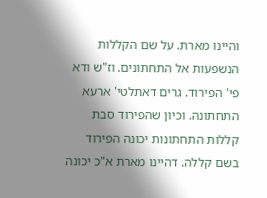והיינו מארת. על שם הקללות הנשפעות אל התחתונים. וז"ש ודא פי' הפירוד. גרים דאתלטי' ארעא התחתונה. וכיון שהפירוד סבת קללות התחתונות יכונה הפירוד בשם קללה. דהיינו מארת א"כ יכונה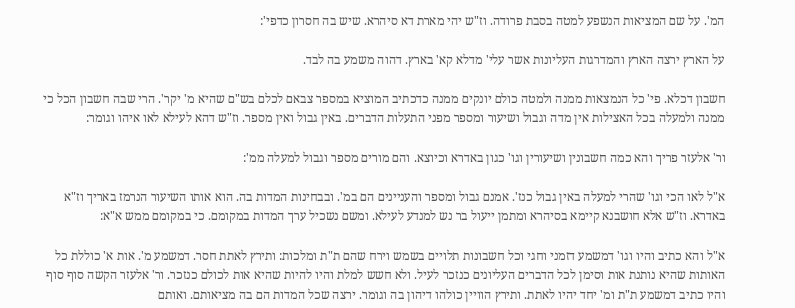המ'. על שם המציאות הנשפע למטה בסבת פרודה. וז"ש יהי מארת דא סיהרא. שיש בה חסרון כדפי':

על הארץ ירצה הארץ והמדרגות העליונות אשר עלי' מדלא קא' בארץ. דהוה משמע בה לבד.

חשבון דכלא. פי' כל הנמצאות ממנה ולמטה כולם יונקים ממנה כדכתיב המוציא במספר צבאם לכלם בש"ם שהיא מ' יקר'. הרי שבה חשבון הכל כי ממנה ולמעלה בכל האצילות אין מדה וגבול ושיעור ומספר מפני התעלות הדברים. באין גבול ואין מספר. וז"ש דהא לעילא לאו איהו וגומר:

ור' אלעזר פריך והא כמה חשבונין ושיעורין וגו' כגון באדרא וכיוצא. והם מורים מספר וגבול למעלה ממ':

א"ל לאו הכי וגו' שהרי למעלה באין גבול כנז'. אמנם גבול ומספר והעניינים הם במ'. ובבחינות המדות בה. הוא אותו השיעור הנרמז באריך וז"א באדרא. וז"ש אלא חושבנא קיימא בסיהרא ומתמן ייעול בר נש למנדע לעילא. ומשם נשכיל ערך המדות במקומם. כי במקומם ממש א"א:

א"ל והא כתיב והיו וגו' דמשמע דזמני וחגי וכל חשבונות תלויים בשמש וירח שהם ת"ת ומלכות: ותירץ לאתת חסר. דמשמע מ'. אות א' כוללת כל האותות שהיא נותנת אות וסימן לכל הדברים העליונים כנזכר לעיל. ולא חשש למלת והיו להיות שהיא אות לכולם כנזכר. ור' אלעזר הקשה סוף סוף והיו כתיב דמשמע ת"ת ומ' יחד יהיו לאתת. ותירץ הוויין כולהו דיהון בה וגומר. ירצה שכל המדות הם בה מציאותם. ואותם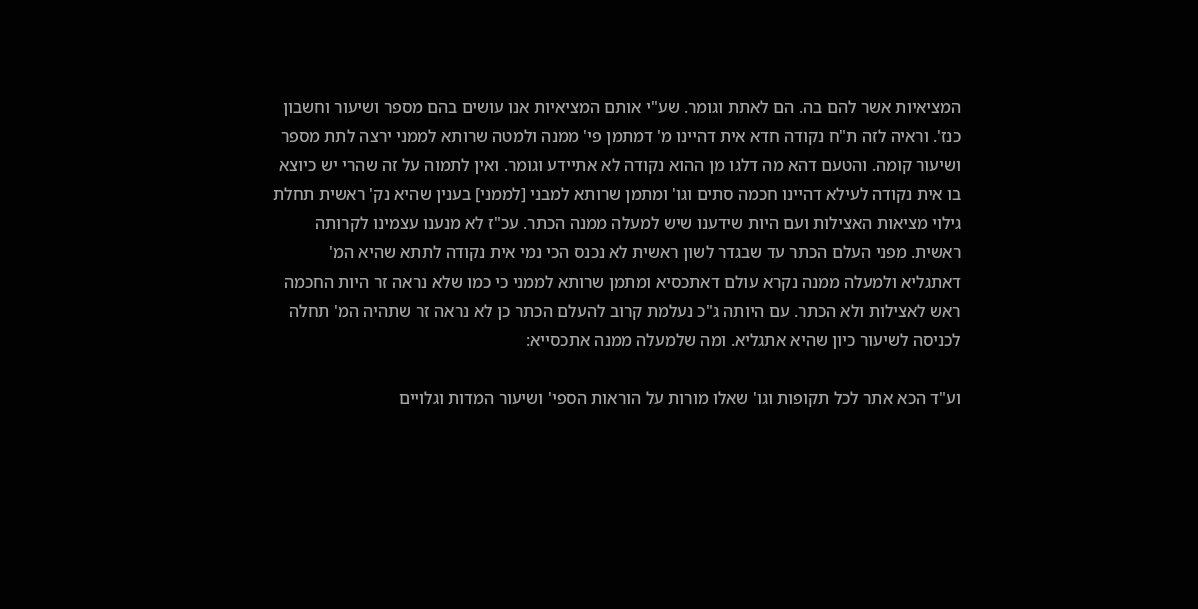המציאיות אשר להם בה. הם לאתת וגומר. שע"י אותם המציאיות אנו עושים בהם מספר ושיעור וחשבון כנז'. וראיה לזה ת"ח נקודה חדא אית דהיינו מ' דמתמן פי' ממנה ולמטה שרותא לממני ירצה לתת מספר ושיעור קומה. והטעם דהא מה דלגו מן ההוא נקודה לא אתיידע וגומר. ואין לתמוה על זה שהרי יש כיוצא בו אית נקודה לעילא דהיינו חכמה סתים וגו' ומתמן שרותא למבני [לממני] בענין שהיא נק' ראשית תחלת גילוי מציאות האצילות ועם היות שידענו שיש למעלה ממנה הכתר. עכ"ז לא מנענו עצמינו לקרותה ראשית. מפני העלם הכתר עד שבגדר לשון ראשית לא נכנס הכי נמי אית נקודה לתתא שהיא המ' דאתגליא ולמעלה ממנה נקרא עולם דאתכסיא ומתמן שרותא לממני כי כמו שלא נראה זר היות החכמה ראש לאצילות ולא הכתר. עם היותה ג"כ נעלמת קרוב להעלם הכתר כן לא נראה זר שתהיה המ' תחלה לכניסה לשיעור כיון שהיא אתגליא. ומה שלמעלה ממנה אתכסייא:

וע"ד הכא אתר לכל תקופות וגו' שאלו מורות על הוראות הספי' ושיעור המדות וגלויים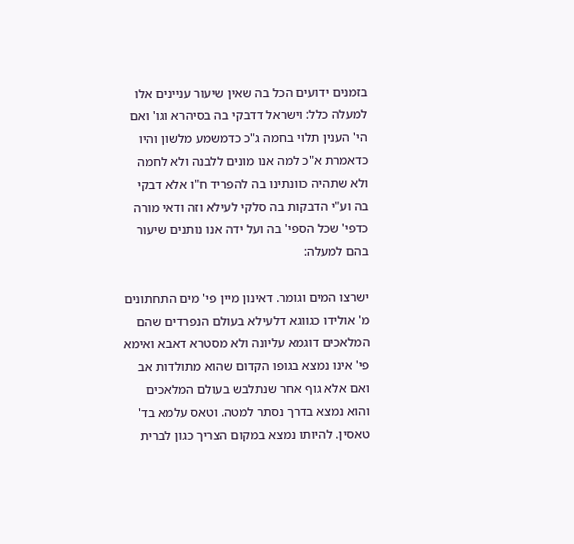בזמנים ידועים הכל בה שאין שיעור עניינים אלו למעלה כלל: וישראל דדבקי בה בסיהרא וגו' ואם הי' הענין תלוי בחמה ג"כ כדמשמע מלשון והיו כדאמרת א"כ למה אנו מונים ללבנה ולא לחמה ולא שתהיה כוונתינו בה להפריד ח"ו אלא דבקי בה וע"י הדבקות בה סלקי לעילא וזה ודאי מורה כדפי' שכל הספי' בה ועל ידה אנו נותנים שיעור בהם למעלה:

ישרצו המים וגומר. דאינון מיין פי' מים התחתונים מ' אולידו כגווגא דלעילא בעולם הנפרדים שהם המלאכים דוגמא עליונה ולא מסטרא דאבא ואימא פי' אינו נמצא בגופו הקדום שהוא מתולדות אב ואם אלא גוף אחר שנתלבש בעולם המלאכים והוא נמצא בדרך נסתר למטה. וטאס עלמא בד' טאסין. להיותו נמצא במקום הצריך כגון לברית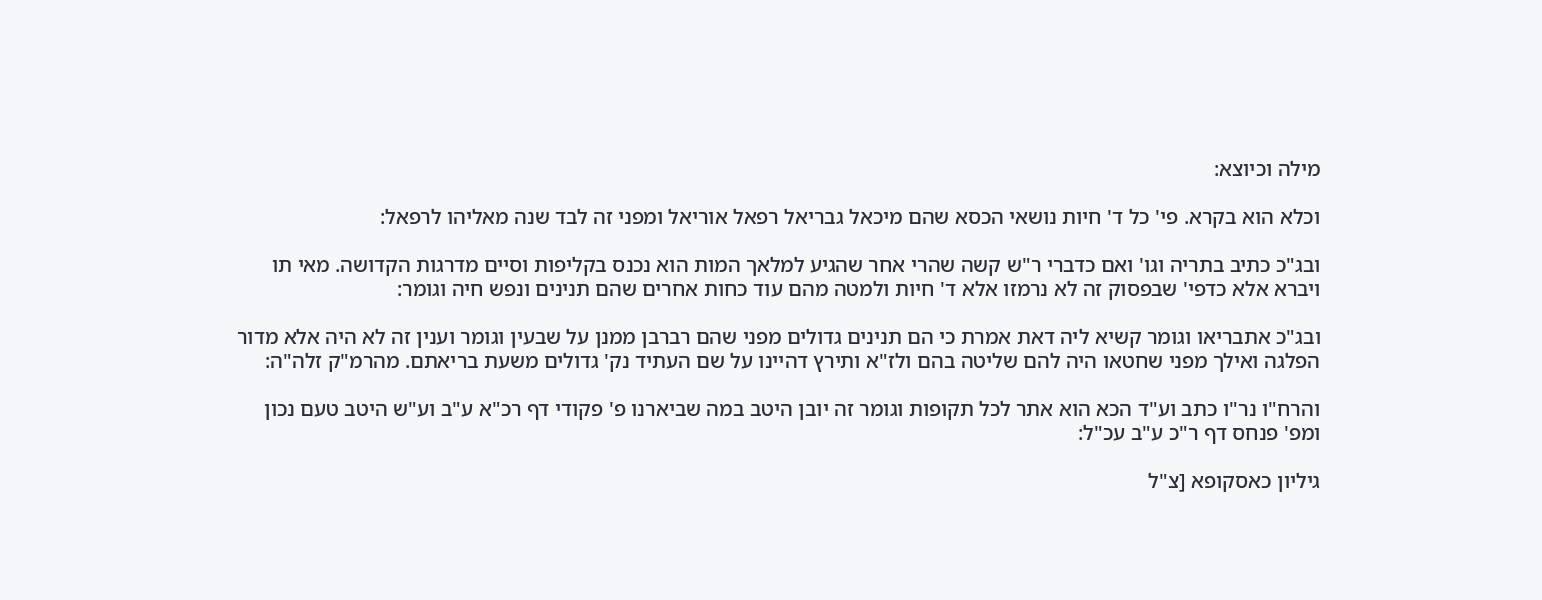מילה וכיוצא:

וכלא הוא בקרא. פי' כל ד' חיות נושאי הכסא שהם מיכאל גבריאל רפאל אוריאל ומפני זה לבד שנה מאליהו לרפאל:

ובג"כ כתיב בתריה וגו' ואם כדברי ר"ש קשה שהרי אחר שהגיע למלאך המות הוא נכנס בקליפות וסיים מדרגות הקדושה. מאי תו ויברא אלא כדפי' שבפסוק זה לא נרמזו אלא ד' חיות ולמטה מהם עוד כחות אחרים שהם תנינים ונפש חיה וגומר:

ובג"כ אתבריאו וגומר קשיא ליה דאת אמרת כי הם תנינים גדולים מפני שהם רברבן ממנן על שבעין וגומר וענין זה לא היה אלא מדור הפלגה ואילך מפני שחטאו היה להם שליטה בהם ולז"א ותירץ דהיינו על שם העתיד נק' גדולים משעת בריאתם. מהרמ"ק זלה"ה:

והרח"ו נר"ו כתב וע"ד הכא הוא אתר לכל תקופות וגומר זה יובן היטב במה שביארנו פ' פקודי דף רכ"א ע"ב וע"ש היטב טעם נכון ומפ' פנחס דף ר"כ ע"ב עכ"ל:

גיליון כאסקופא [צ"ל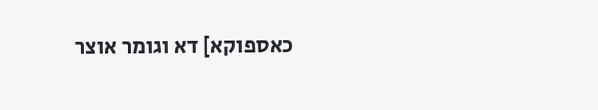כאספוקא] דא וגומר אוצר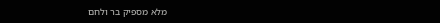מלא מספיק בר ולחם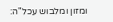ומזון ומלבוש עכל"ה: